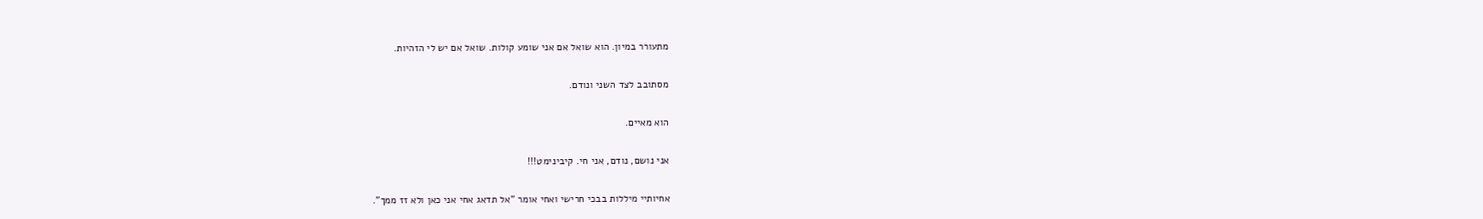מתעורר במיון. הוא שואל אם אני שומע קולות. שואל אם יש לי הזהיות.

מסתובב לצד השני ונודם.

הוא מאיים.

אני נושם, נודם, אני חי. קיבינימט!!!

אחיותיי מיללות בבכי חרישי ואחי אומר "אל תדאג אחי אני כאן ולא זז ממך".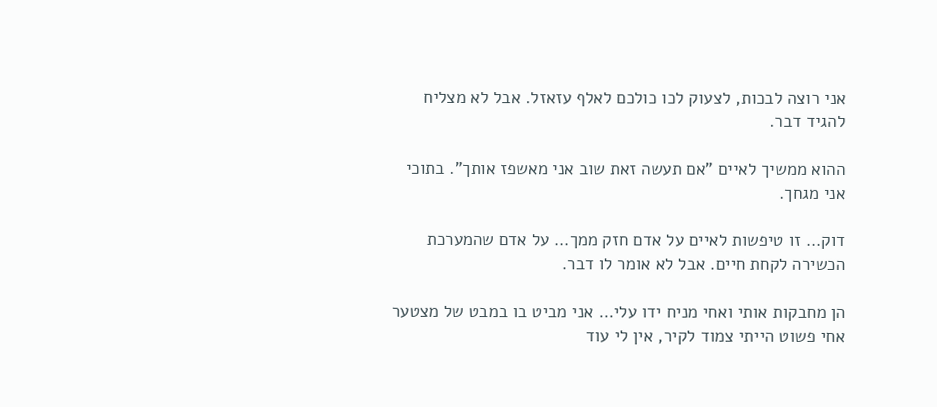אני רוצה לבכות, לצעוק לכו כולכם לאלף עזאזל. אבל לא מצליח להגיד דבר.

ההוא ממשיך לאיים "אם תעשה זאת שוב אני מאשפז אותך". בתוכי אני מגחך.

דוק… זו טיפשות לאיים על אדם חזק ממך… על אדם שהמערכת הכשירה לקחת חיים. אבל לא אומר לו דבר.

הן מחבקות אותי ואחי מניח ידו עלי… אני מביט בו במבט של מצטער אחי פשוט הייתי צמוד לקיר, אין לי עוד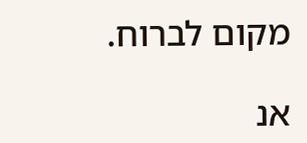מקום לברוח.

אנ